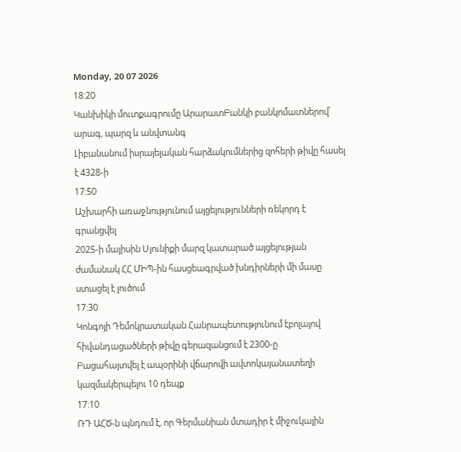Monday, 20 07 2026
18:20
Կանխիկի մուտքագրումը ԱրարատԲանկի բանկոմատներով՝ արագ, պարզ և անվտանգ
Լիբանանում իսրայելական հարձակումներից զոհերի թիվը հասել է 4328-ի
17:50
Աշխարհի առաջնությունում այցելությունների ռեկորդ է գրանցվել
2025-ի մայիսին Սյունիքի մարզ կատարած այցելության ժամանակ ՀՀ ՄԻՊ-ին հասցեագրված խնդիրների մի մասը ստացել է լուծում
17:30
Կոնգոյի Դեմոկրատական Հանրապետությունում էբոլայով հիվանդացածների թիվը գերազանցում է 2300-ը
Բացահայտվել է ապօրինի վճարովի ավտոկայանատեղի կազմակերպելու 10 դեպք
17:10
ՌԴ ԱՀԾ-ն պնդում է, որ Գերմանիան մտադիր է միջուկային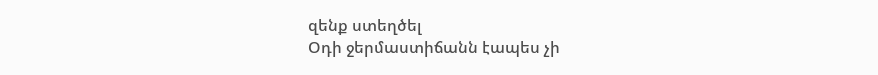զենք ստեղծել
Օդի ջերմաստիճանն էապես չի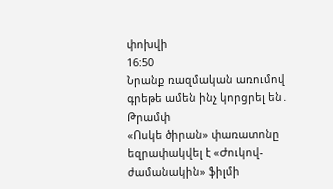փոխվի
16:50
Նրանք ռազմական առումով գրեթե ամեն ինչ կորցրել են․ Թրամփ
«Ոսկե ծիրան» փառատոնը եզրափակվել է «Ժուկով-ժամանակին» ֆիլմի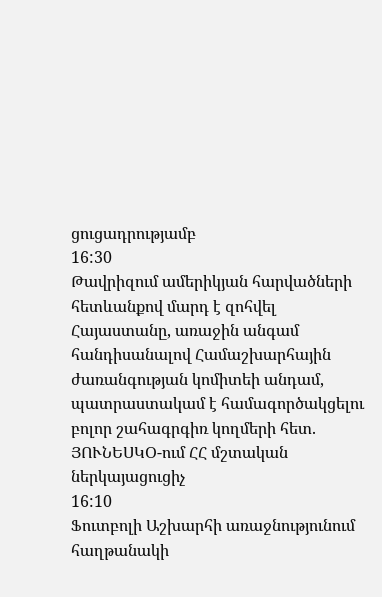ցուցադրությամբ
16:30
Թավրիզում ամերիկյան հարվածների հետևանքով մարդ է զոհվել
Հայաստանը, առաջին անգամ հանդիսանալով Համաշխարհային ժառանգության կոմիտեի անդամ, պատրաստակամ է համագործակցելու բոլոր շահագրգիռ կողմերի հետ. ՅՈՒՆԵՍԿՕ-ում ՀՀ մշտական ներկայացուցիչ
16:10
Ֆուտբոլի Աշխարհի առաջնությունում հաղթանակի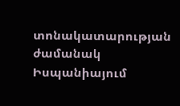տոնակատարության ժամանակ Իսպանիայում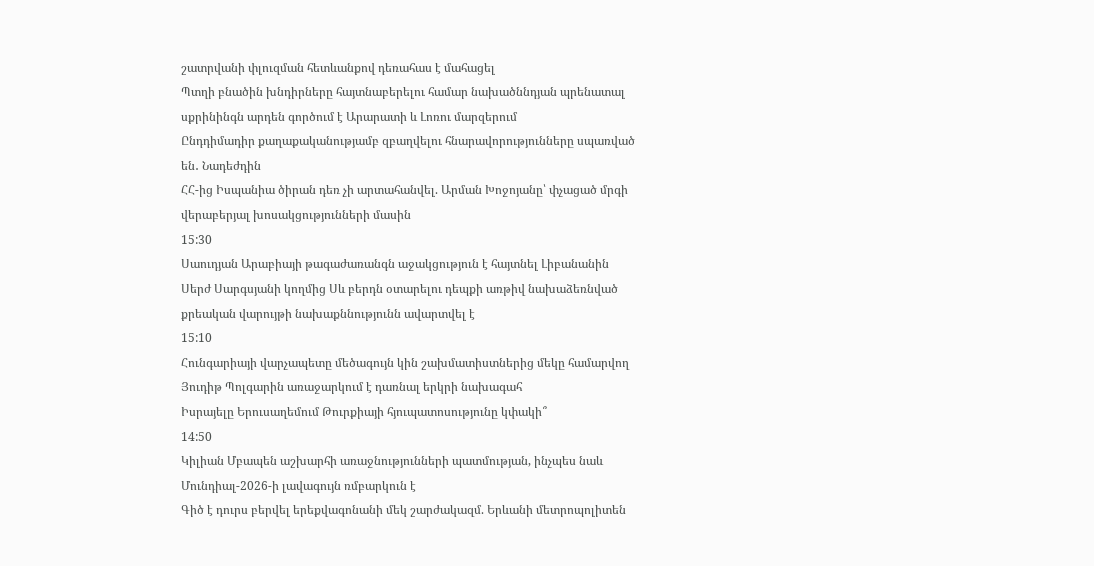շատրվանի փլուզման հետևանքով դեռահաս է մահացել
Պտղի բնածին խնդիրները հայտնաբերելու համար նախածննդյան պրենատալ սքրինինգն արդեն գործում է Արարատի և Լոռու մարզերում
Ընդդիմադիր քաղաքականությամբ զբաղվելու հնարավորությունները սպառված են․ Նադեժդին
ՀՀ-ից Իսպանիա ծիրան դեռ չի արտահանվել. Արման Խոջոյանը՝ փչացած մրգի վերաբերյալ խոսակցությունների մասին
15:30
Սաուդյան Արաբիայի թագաժառանգն աջակցություն է հայտնել Լիբանանին
Սերժ Սարգսյանի կողմից Սև բերդն օտարելու դեպքի առթիվ նախաձեռնված քրեական վարույթի նախաքննությունն ավարտվել է
15:10
Հունգարիայի վարչապետը մեծագույն կին շախմատիստներից մեկը համարվող Յուդիթ Պոլգարին առաջարկում է դառնալ երկրի նախագահ
Իսրայելը Երուսաղեմում Թուրքիայի հյուպատոսությունը կփակի՞
14:50
Կիլիան Մբապեն աշխարհի առաջնությունների պատմության, ինչպես նաև Մունդիալ-2026-ի լավագույն ռմբարկուն է
Գիծ է դուրս բերվել երեքվագոնանի մեկ շարժակազմ. Երևանի մետրոպոլիտեն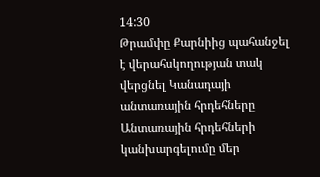14:30
Թրամփը Քարնիից պահանջել է վերահսկողության տակ վերցնել Կանադայի անտառային հրդեհները
Անտառային հրդեհների կանխարգելումը մեր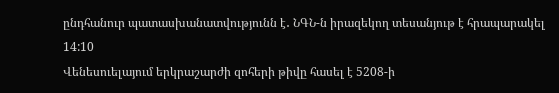ընդհանուր պատասխանատվությունն է․ ՆԳՆ-ն իրազեկող տեսանյութ է հրապարակել
14:10
Վենեսուելայում երկրաշարժի զոհերի թիվը հասել է 5208-ի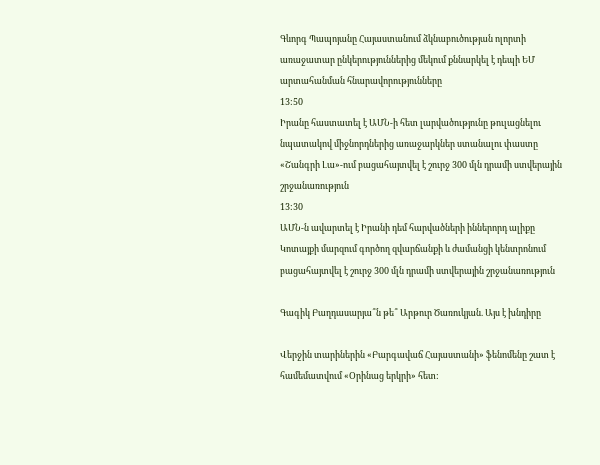Գևորգ Պապոյանը Հայաստանում ձկնաբուծության ոլորտի առաջատար ընկերություններից մեկում քննարկել է դեպի ԵՄ արտահանման հնարավորությունները
13:50
Իրանը հաստատել է ԱՄՆ-ի հետ լարվածությունը թուլացնելու նպատակով միջնորդներից առաջարկներ ստանալու փաստը
«Շանգրի Լա»-ում բացահայտվել է շուրջ 300 մլն դրամի ստվերային շրջանառություն
13:30
ԱՄՆ-ն ավարտել է Իրանի դեմ հարվածների իններորդ ալիքը
Կոտայքի մարզում գործող զվարճանքի և ժամանցի կենտրոնում բացահայտվել է շուրջ 300 մլն դրամի ստվերային շրջանառություն

Գագիկ Բաղդասարյա՞ն թե՞ Արթուր Ծառուկյան. Այս է խնդիրը

Վերջին տարիներին «Բարգավաճ Հայաստանի» ֆենոմենը շատ է համեմատվում «Օրինաց երկրի» հետ: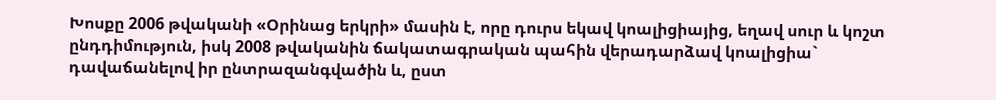Խոսքը 2006 թվականի «Օրինաց երկրի» մասին է, որը դուրս եկավ կոալիցիայից, եղավ սուր և կոշտ ընդդիմություն, իսկ 2008 թվականին ճակատագրական պահին վերադարձավ կոալիցիա` դավաճանելով իր ընտրազանգվածին և, ըստ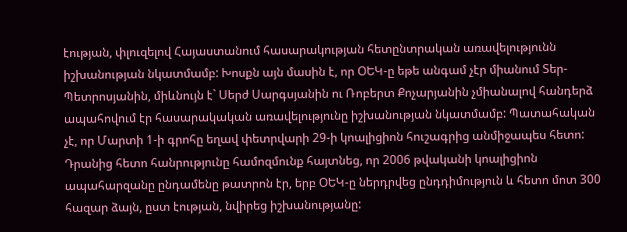էության, փլուզելով Հայաստանում հասարակության հետընտրական առավելությունն իշխանության նկատմամբ: Խոսքն այն մասին է, որ ՕԵԿ-ը եթե անգամ չէր միանում Տեր-Պետրոսյանին, միևնույն է` Սերժ Սարգսյանին ու Ռոբերտ Քոչարյանին չմիանալով հանդերձ ապահովում էր հասարակական առավելությունը իշխանության նկատմամբ: Պատահական չէ, որ Մարտի 1-ի գրոհը եղավ փետրվարի 29-ի կոալիցիոն հուշագրից անմիջապես հետո: Դրանից հետո հանրությունը համոզմունք հայտնեց, որ 2006 թվականի կոալիցիոն ապահարզանը ընդամենը թատրոն էր, երբ ՕԵԿ-ը ներդրվեց ընդդիմություն և հետո մոտ 300 հազար ձայն, ըստ էության, նվիրեց իշխանությանը: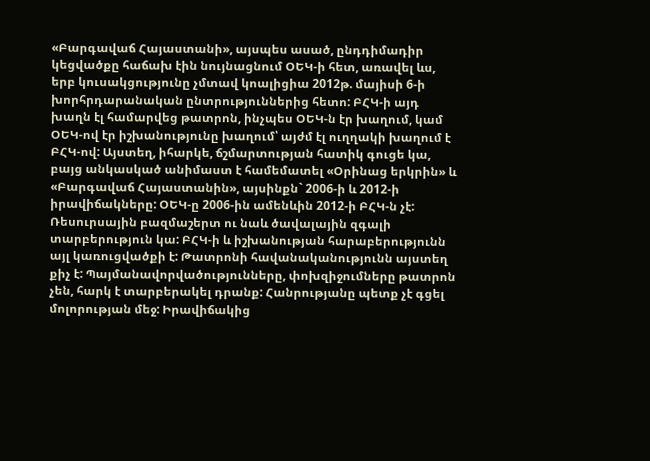«Բարգավաճ Հայաստանի», այսպես ասած, ընդդիմադիր կեցվածքը հաճախ էին նույնացնում ՕԵԿ-ի հետ, առավել ևս, երբ կուսակցությունը չմտավ կոալիցիա 2012թ. մայիսի 6-ի խորհրդարանական ընտրություններից հետո: ԲՀԿ-ի այդ խաղն էլ համարվեց թատրոն, ինչպես ՕԵԿ-ն էր խաղում, կամ ՕԵԿ-ով էր իշխանությունը խաղում՝ այժմ էլ ուղղակի խաղում է ԲՀԿ-ով: Այստեղ, իհարկե, ճշմարտության հատիկ գուցե կա, բայց անկասկած անիմաստ է համեմատել «Օրինաց երկրին» և «Բարգավաճ Հայաստանին», այսինքն` 2006-ի և 2012-ի իրավիճակները: ՕԵԿ-ը 2006-ին ամենևին 2012-ի ԲՀԿ-ն չէ: Ռեսուրսային բազմաշերտ ու նաև ծավալային զգալի տարբերություն կա: ԲՀԿ-ի և իշխանության հարաբերությունն այլ կառուցվածքի է: Թատրոնի հավանականությունն այստեղ քիչ է: Պայմանավորվածությունները, փոխզիջումները թատրոն չեն, հարկ է տարբերակել դրանք: Հանրությանը պետք չէ գցել մոլորության մեջ: Իրավիճակից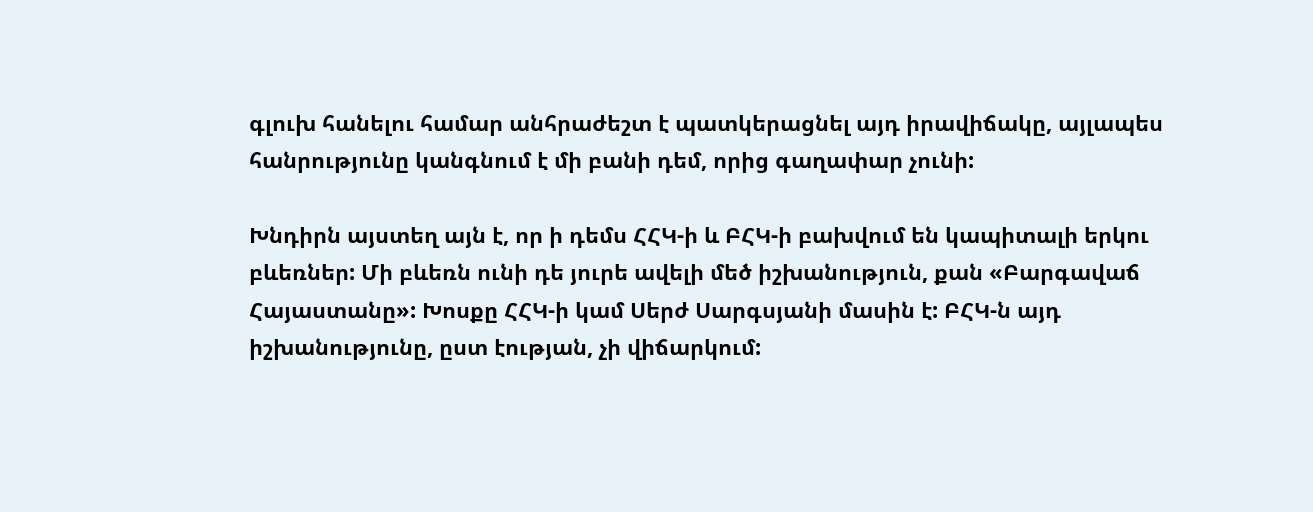գլուխ հանելու համար անհրաժեշտ է պատկերացնել այդ իրավիճակը, այլապես հանրությունը կանգնում է մի բանի դեմ, որից գաղափար չունի:

Խնդիրն այստեղ այն է, որ ի դեմս ՀՀԿ-ի և ԲՀԿ-ի բախվում են կապիտալի երկու բևեռներ: Մի բևեռն ունի դե յուրե ավելի մեծ իշխանություն, քան «Բարգավաճ Հայաստանը»: Խոսքը ՀՀԿ-ի կամ Սերժ Սարգսյանի մասին է: ԲՀԿ-ն այդ իշխանությունը, ըստ էության, չի վիճարկում: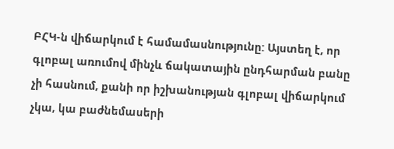ԲՀԿ-ն վիճարկում է համամասնությունը: Այստեղ է, որ գլոբալ առումով մինչև ճակատային ընդհարման բանը չի հասնում, քանի որ իշխանության գլոբալ վիճարկում չկա, կա բաժնեմասերի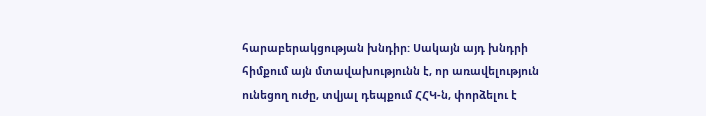հարաբերակցության խնդիր: Սակայն այդ խնդրի հիմքում այն մտավախությունն է, որ առավելություն ունեցող ուժը, տվյալ դեպքում ՀՀԿ-ն, փորձելու է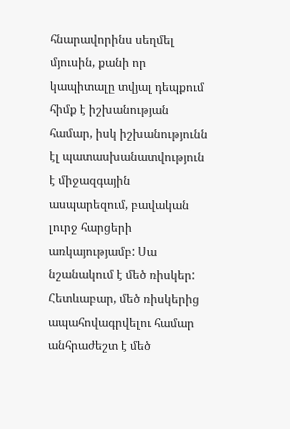հնարավորինս սեղմել մյուսին, քանի որ կապիտալը տվյալ դեպքում հիմք է իշխանության համար, իսկ իշխանությունն էլ պատասխանատվություն է միջազգային ասպարեզում, բավական լուրջ հարցերի առկայությամբ: Սա նշանակում է մեծ ռիսկեր: Հետևաբար, մեծ ռիսկերից ապահովագրվելու համար անհրաժեշտ է մեծ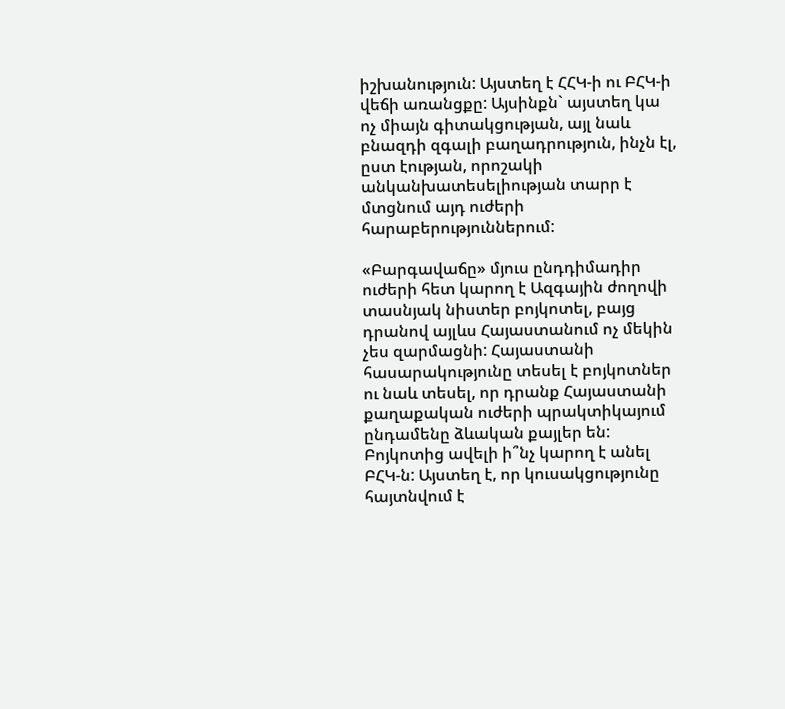իշխանություն: Այստեղ է ՀՀԿ-ի ու ԲՀԿ-ի վեճի առանցքը: Այսինքն` այստեղ կա ոչ միայն գիտակցության, այլ նաև բնազդի զգալի բաղադրություն, ինչն էլ, ըստ էության, որոշակի անկանխատեսելիության տարր է մտցնում այդ ուժերի հարաբերություններում:

«Բարգավաճը» մյուս ընդդիմադիր ուժերի հետ կարող է Ազգային ժողովի տասնյակ նիստեր բոյկոտել, բայց դրանով այլևս Հայաստանում ոչ մեկին չես զարմացնի: Հայաստանի հասարակությունը տեսել է բոյկոտներ ու նաև տեսել, որ դրանք Հայաստանի քաղաքական ուժերի պրակտիկայում ընդամենը ձևական քայլեր են: Բոյկոտից ավելի ի՞նչ կարող է անել ԲՀԿ-ն: Այստեղ է, որ կուսակցությունը հայտնվում է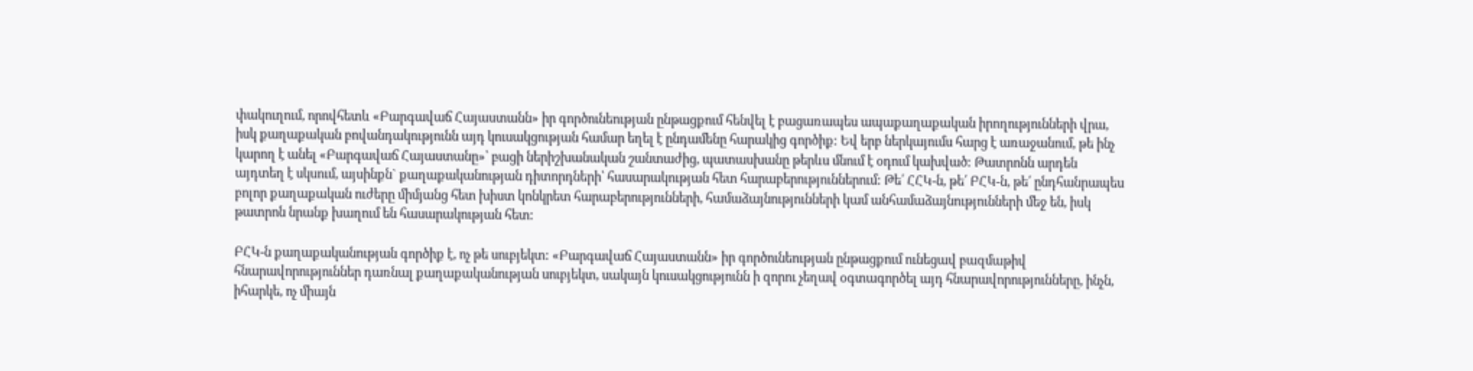փակուղում, որովհետև «Բարգավաճ Հայաստանն» իր գործունեության ընթացքում հենվել է բացառապես ապաքաղաքական իրողությունների վրա, իսկ քաղաքական բովանդակությունն այդ կուսակցության համար եղել է ընդամենը հարակից գործիք: Եվ երբ ներկայումս հարց է առաջանում, թե ինչ կարող է անել «Բարգավաճ Հայաստանը»՝ բացի ներիշխանական շանտաժից, պատասխանը թերևս մնում է օդում կախված: Թատրոնն արդեն այդտեղ է սկսում, այսինքն` քաղաքականության դիտորդների՝ հասարակության հետ հարաբերություններում: Թե՛ ՀՀԿ-ն, թե՛ ԲՀԿ-ն, թե՛ ընդհանրապես բոլոր քաղաքական ուժերը միմյանց հետ խիստ կոնկրետ հարաբերությունների, համաձայնությունների կամ անհամաձայնությունների մեջ են, իսկ թատրոն նրանք խաղում են հասարակության հետ:

ԲՀԿ-ն քաղաքականության գործիք է, ոչ թե սուբյեկտ: «Բարգավաճ Հայաստանն» իր գործունեության ընթացքում ունեցավ բազմաթիվ հնարավորություններ դառնալ քաղաքականության սուբյեկտ, սակայն կուսակցությունն ի զորու չեղավ օգտագործել այդ հնարավորությունները, ինչն, իհարկե, ոչ միայն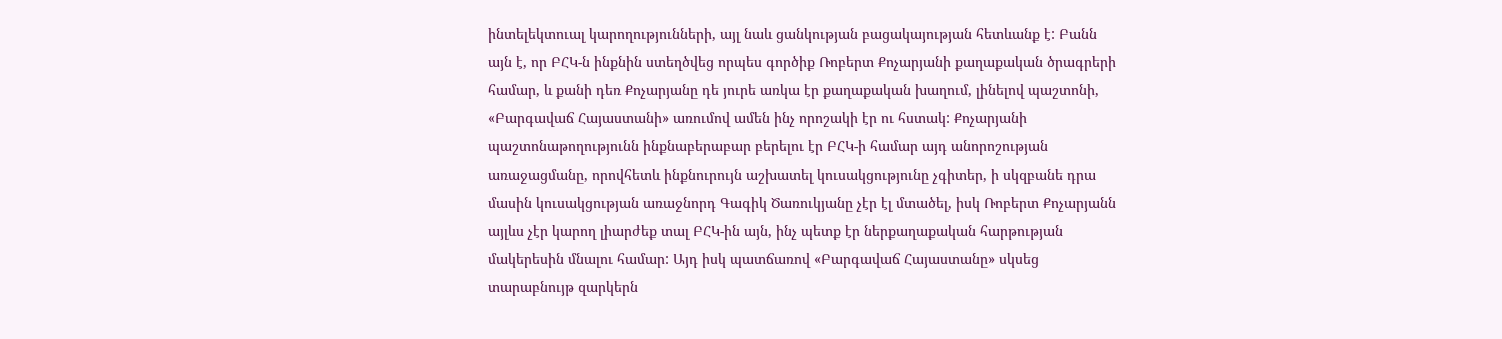ինտելեկտուալ կարողությունների, այլ նաև ցանկության բացակայության հետևանք է: Բանն այն է, որ ԲՀԿ-ն ինքնին ստեղծվեց որպես գործիք Ռոբերտ Քոչարյանի քաղաքական ծրագրերի համար, և քանի դեռ Քոչարյանը դե յուրե առկա էր քաղաքական խաղում, լինելով պաշտոնի, «Բարգավաճ Հայաստանի» առումով ամեն ինչ որոշակի էր ու հստակ: Քոչարյանի պաշտոնաթողությունն ինքնաբերաբար բերելու էր ԲՀԿ-ի համար այդ անորոշության առաջացմանը, որովհետև ինքնուրույն աշխատել կուսակցությունը չգիտեր, ի սկզբանե դրա մասին կուսակցության առաջնորդ Գագիկ Ծառուկյանը չէր էլ մտածել, իսկ Ռոբերտ Քոչարյանն այլևս չէր կարող լիարժեք տալ ԲՀԿ-ին այն, ինչ պետք էր ներքաղաքական հարթության մակերեսին մնալու համար: Այդ իսկ պատճառով «Բարգավաճ Հայաստանը» սկսեց տարաբնույթ զարկերն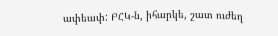ափեափ: ԲՀԿ-ն, իհարկե, շատ ուժեղ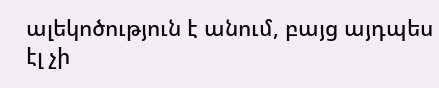ալեկոծություն է անում, բայց այդպես էլ չի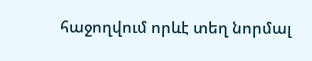հաջողվում որևէ տեղ նորմալ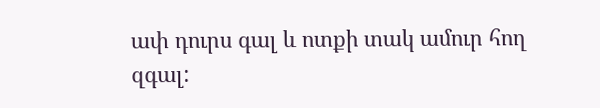ափ դուրս գալ և ոտքի տակ ամուր հող զգալ: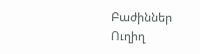Բաժիններ
Ուղիղ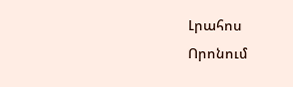Լրահոս
Որոնում